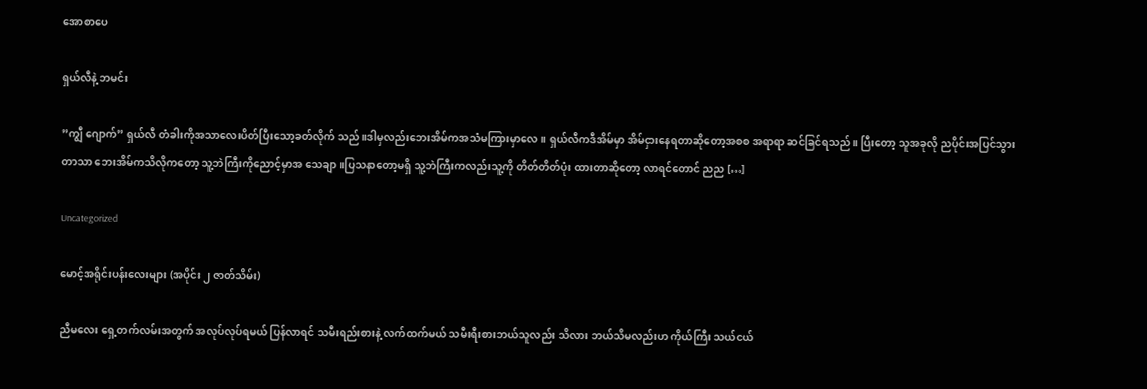အောစာပေ

ရှယ်လီနဲ့ ဘမင်း

”ကျွီ ဂျောက်” ရှယ်လီ တံခါးကိုအသာလေးပိတ်ပြီးသော့ခတ်လိုက် သည်။ဒါမှလည်းဘေးအိမ်ကအသံမကြားမှာလေ။ ရှယ်လီကဒီအိမ်မှာ အိမ်ငှားနေရတာဆိုတော့အစစ အရာရာ ဆင်ခြင်ရသည်။ ပြီးတော့ သူအခုလို ညပိုင်းအပြင်သွားတာသာ ဘေးအိမ်ကသိလိုကတော့ သူ့ဘဲကြီးကိုညောင့်မှာအ သေချာ။ပြသနာတော့မရှိ သူ့ဘဲကြီးကလည်းသူ့ကို တိတ်တိတ်ပုံး ထားတာဆိုတော့ လာရင်တောင် ညည […]

Uncategorized

မောင့်အရိုင်းပန်းလေးများ (အပိုင်း ၂ ဇာတ်သိမ်း)

ညီမလေး ရှေ့တက်လမ်းအတွက် အလုပ်လုပ်ရမယ် ပြန်လာရင် သမီးရည်းစားနဲ့ လက်ထက်မယ် သမီးရီးစားဘယ်သူလည်း သိလား ဘယ်သိမလည်းဟ ကိုယ်ကြီး သယ်ငယ်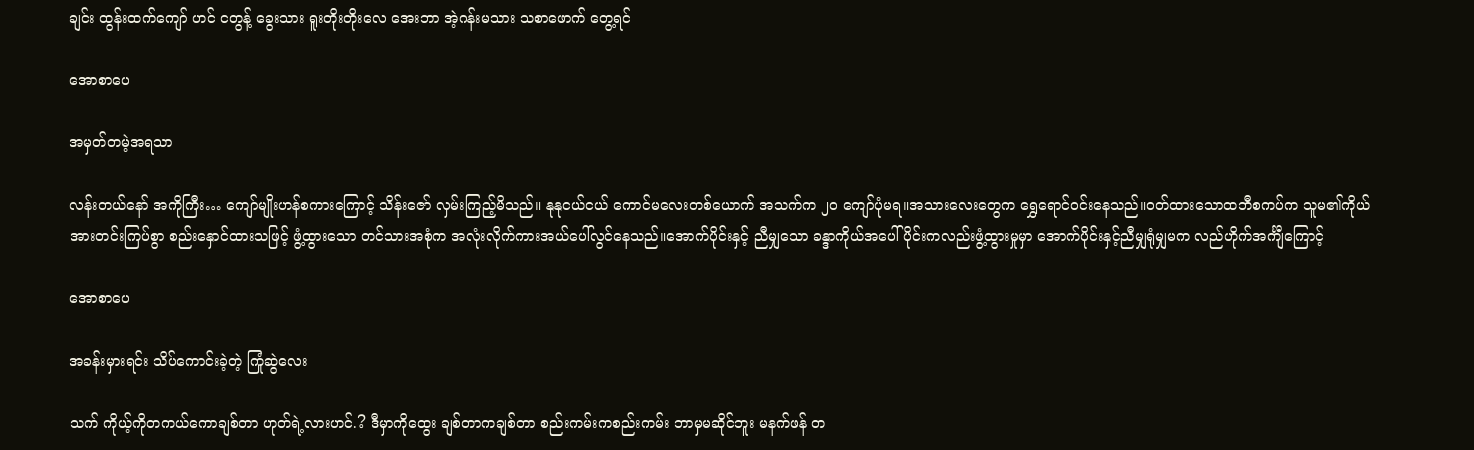ချင်း ထွန်းထက်ကျော် ဟင် ငတွန့် ခွေးသား ရူးတိုးတိုးလေ အေးဘာ အဲ့ဂန်းမသား သစာဖောက် တွေ့ရင်

အောစာပေ

အမှတ်တမဲ့အရသာ

လန်းတယ်နော် အကိုကြီး… ကျော်မျိုးဟန်စကားကြောင့် သိန်းဇော် လှမ်းကြည့်မိသည်။ နုနုငယ်ငယ် ကောင်မလေးတစ်ယောက် အသက်က ၂၀ ကျော်ပုံမရ။အသားလေးတွေက ရွှေရောင်ဝင်းနေသည်။ဝတ်ထားသောထဘီစကပ်က သူမ၏ကိုယ်အားတင်းကြပ်စွာ စည်းနှောင်ထားသဖြင့် ဖွံ့ထွားသော တင်သားအစုံက အလုံးလိုက်ကားအယ်ပေါ်လွင်နေသည်။အောက်ပိုင်းနှင့် ညီမျှသော ခန္ဒာကိုယ်အပေါ်ပိုင်းကလည်းဖွံ့ထွားမှုမှာ အောက်ပိုင်းနှင့်ညီမျှရုံမျှမက လည်ဟိုက်အင်္ကျီကြောင့်

အောစာပေ

အခန်းမှားရင်း သိပ်ကောင်းခဲ့တဲ့ ကြုံဆွဲလေး

သက် ကိုယ့်ကိုတကယ်ကောချစ်တာ ဟုတ်ရဲ့လားဟင်.? ဒီမှာကိုထွေး ချစ်တာကချစ်တာ စည်းကမ်းကစည်းကမ်း ဘာမှမဆိုင်ဘူး မနက်ဖန် တ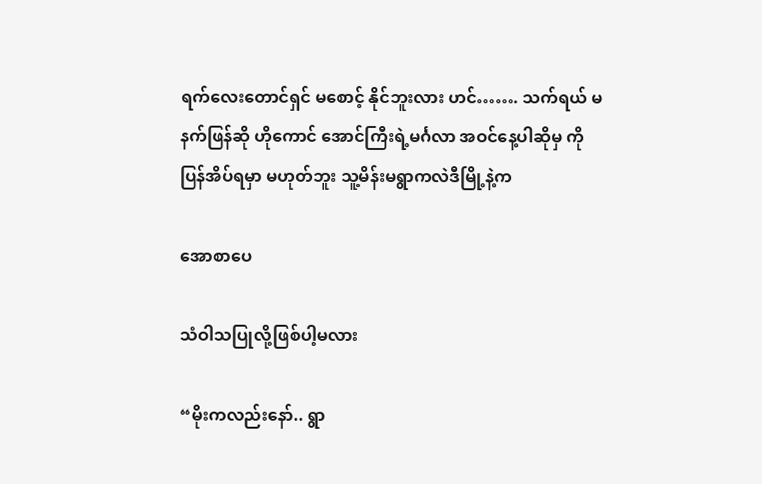ရက်လေးတောင်ရှင် မစောင့် နိုင်ဘူးလား ဟင်……. သက်ရယ် မနက်ဖြန်ဆို ဟိုကောင် အောင်ကြီးရဲ့မင်္ဂလာ အဝင်နေ့ပါဆိုမှ ကိုပြန်အိပ်ရမှာ မဟုတ်ဘူး သူ့မိန်းမရွာကလဲဒီမြို့နဲ့က

အောစာပေ

သံဝါသပြုလို့ဖြစ်ပါ့မလား

“မိုးကလည်းနော်.. ရွာ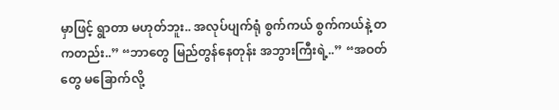မှာဖြင့် ရွာတာ မဟုတ်ဘူး.. အလုပ်ပျက်ရုံ စွက်ကယ် စွက်ကယ်နဲ့ တကတည်း..” “ဘာတွေ မြည်တွန်နေတုန်း အဘွားကြီးရဲ့..” “အဝတ်တွေ မခြောက်လို့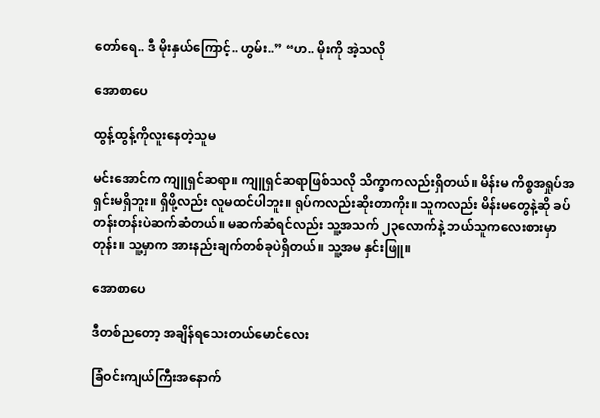တော်ရေ.. ဒီ မိုးနှယ်ကြောင့်.. ဟွမ်း..” “ဟ.. မိုးကို အဲ့သလို

အောစာပေ

ထွန့်ထွန့်ကိုလူးနေတဲ့သူမ

မင်းအောင်က ကျူရှင်ဆရာ။ ကျူရှင်ဆရာဖြစ်သလို သိက္ခာကလည်းရှိတယ်။ မိန်းမ ကိစ္စအရှုပ်အရှင်းမရှိဘူး။ ရှိဖို့လည်း လူမထင်ပါဘူး။ ရုပ်ကလည်းဆိုးတာကိုး။ သူကလည်း မိန်းမတွေနဲ့ဆို ခပ်တန်းတန်းပဲဆက်ဆံတယ်။ မဆက်ဆံရင်လည်း သူ့အသက် ၂၃လောက်နဲ့ ဘယ်သူကလေးစားမှာတုန်း။ သူ့မှာက အားနည်းချက်တစ်ခုပဲရှိတယ်။ သူ့အမ နှင်းဖြူ။

အောစာပေ

ဒီတစ်ညတော့ အချိန်ရသေးတယ်မောင်လေး

ခြံဝင်းကျယ်ကြီးအနောက်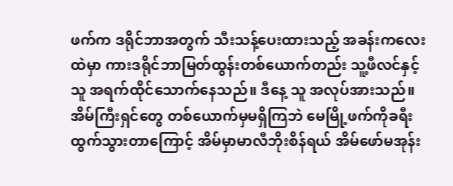ဖက်က ဒရိုင်ဘာအတွက် သီးသန့်ပေးထားသည့် အခန်းကလေးထဲမှာ ကားဒရိုင်ဘာမြတ်ထွန်းတစ်ယောက်တည်း သူ့ဖီလင်နှင့်သူ အရက်ထိုင်သောက်နေသည်။ ဒီနေ့ သူ အလုပ်အားသည်။ အိမ်ကြီးရှင်တွေ တစ်ယောက်မှမရှိကြဘဲ မေမြို့ဖက်ကိုခရီးထွက်သွားတာကြောင့် အိမ်မှာမာလီဘိုးစိန်ရယ် အိမ်ဖော်မအုန်း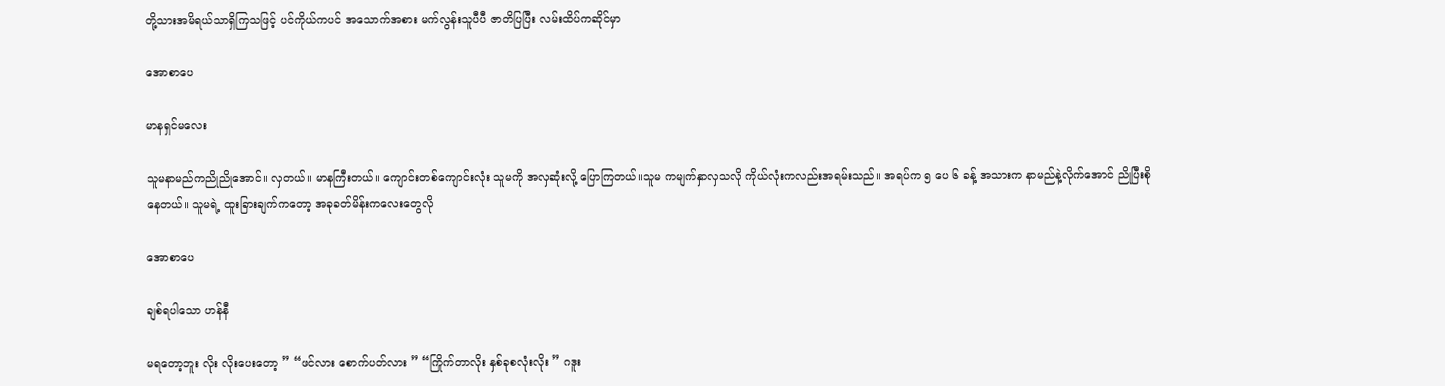တို့သားအမိရယ်သာရှိကြသဖြင့် ပင်ကိုယ်ကပင် အသောက်အစား မက်လွန်းသူပီပီ ဇာတိပြပြီး လမ်းထိပ်ကဆိုင်မှာ

အောစာပေ

မာနရှင်မလေး

သူမနာမည်ကညိုညိုအောင်။ လှတယ်။ မာနကြီးတယ်။ ကျောင်းတစ်ကျောင်းလုံး သူမကို အလှဆုံးလို့ ပြောကြတယ်။သူမ ကမျက်နှာလှသလို ကိုယ်လုံးကလည်းအရမ်းသည်။ အရပ်က ၅ ပေ ၆ ခန့် အသားက နာမည်နဲ့လိုက်အောင် ညိုပြီးစိုနေတယ်။ သူမရဲ့ ထူးခြားချက်ကတော့ အခုခတ်မိန်းကလေးတွေလို

အောစာပေ

ချစ်ရပါသော ဟန်နီ

မရတော့ဘူး လိုး လိုးပေးတော့ ” “ဖင်လား စောက်ပတ်လား ” “ကြိုက်တာလိုး နှစ်ခုစလုံးလိုး ” ဂဒူး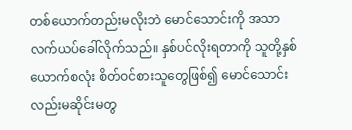တစ်ယောက်တည်းမလိုးဘဲ မောင်သောင်းကို အသာလက်ယပ်ခေါ်လိုက်သည်။ နှစ်ပင်လိုးရတာကို သူတို့နှစ်ယောက်စလုံး စိတ်ဝင်စားသူတွေဖြစ်၍ မောင်သောင်းလည်းမဆိုင်းမတွ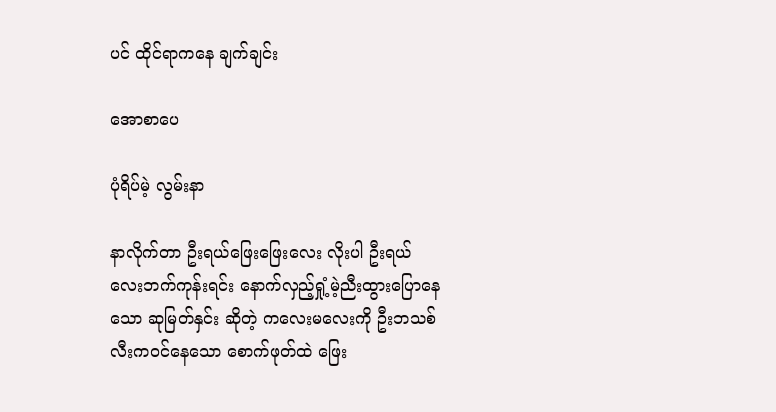ပင် ထိုင်ရာကနေ ချက်ချင်း

အောစာပေ

ပုံရိပ်မဲ့ လွမ်းနာ

နာလိုက်တာ ဦးရယ်ဖြေးဖြေးလေး လိုးပါ ဦးရယ် လေးဘက်ကုန်းရင်း နောက်လှည့်ရှုံ့မဲ့ညီးထွားပြောနေသော ဆုမြတ်နှင်း ဆိုတဲ့ ကလေးမလေးကို ဦးဘသစ် လီးကဝင်နေသော စောက်ဖုတ်ထဲ ဖြေး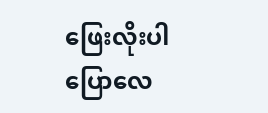ဖြေးလိုးပါ ပြောလေ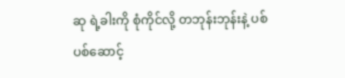ဆု ရဲ့ခါးကို စုံကိုင်လို့ တဘုန်းဘုန်းနဲ့ ပစ်ပစ်ဆောင့်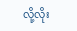လို့လိုး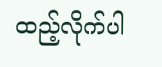ထည့်လိုက်ပါ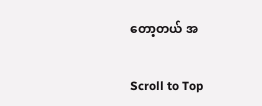တော့တယ် အ

Scroll to Top